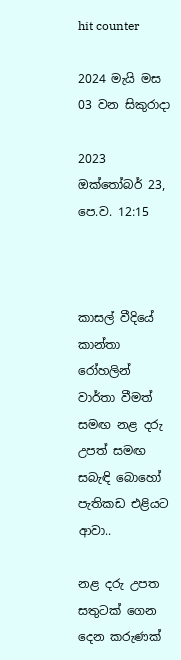hit counter

2024 මැයි මස 03 වන සිකුරාදා

2023 ඔක්‍තෝබර් 23, පෙ.ව. 12:15



කාසල් වීදියේ කාන්තා රෝහලින් වාර්තා වීමත් සමඟ නළ දරු උපත් සමඟ සබැඳි බොහෝ පැතිකඩ එළියට ආවා..

නළ දරු උපත සතුටක් ගෙන දෙන කරුණක්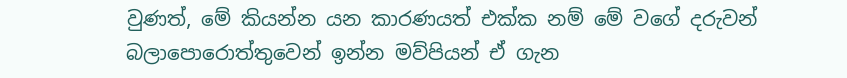වුණත්, මේ කියන්න යන කාරණයත් එක්ක නම් මේ වගේ දරුවන් බලාපොරොත්තුවෙන් ඉන්න මව්පියන් ඒ ගැන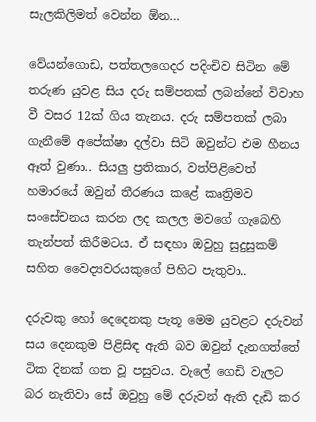සැලකිලිමත් වෙන්න ඕන…

වේයන්ගොඩ, පත්තලගෙදර පදිංචිව සිටින මේ තරුණ යුවළ සිය දරු සම්පතක් ලබන්නේ විවාහ වී වසර 12ක් ගිය තැනය. දරු සම්පතක් ලබා ගැනීමේ අපේක්ෂා දල්වා සිටි ඔවුන්ට එම හීනය ඈත් වුණා.. සියලු ප්‍රතිකාර, වත්පිළිවෙත් හමාරයේ ඔවුන් තීරණය කළේ කෘත්‍රිමව සංසේචනය කරන ලද කලල මවගේ ගැබෙහි තැන්පත් කිරීමටය. ඒ සඳහා ඔවුහු සුදුසුකම් සහිත වෛද්‍යවරයකුගේ පිහිට පැතුවා..

දරුවකු හෝ දෙදෙනකු පැතූ මෙම යුවළට දරුවන් සය දෙනකුම පිළිසිඳ ඇති බව ඔවුන් දැනගත්තේ ටික දිනක් ගත වූ පසුවය. වැලේ ගෙඩි වැලට බර නැතිවා සේ ඔවුහු මේ දරුවන් ඇති දැඩි කර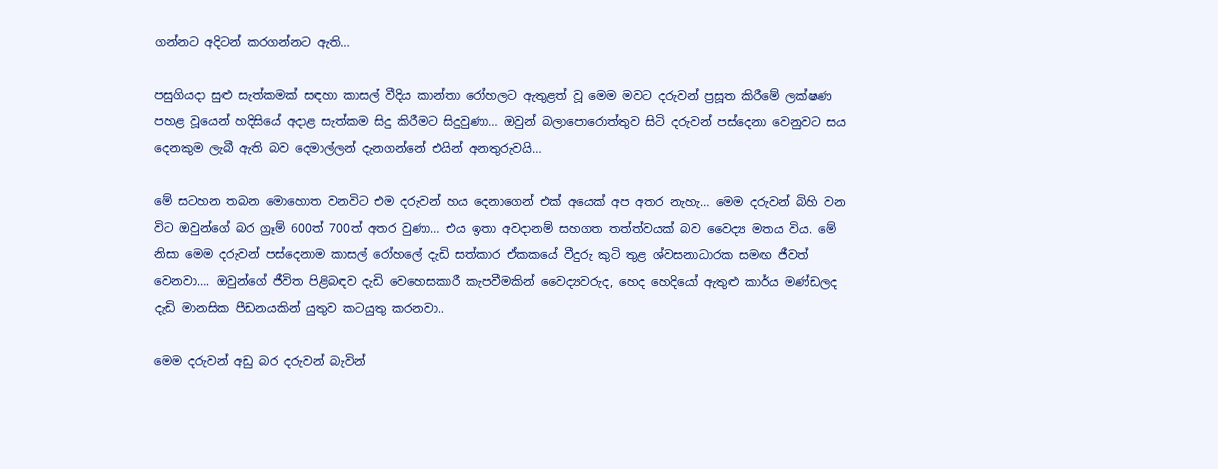ගන්නට අදිටන් කරගන්නට ඇති…

පසුගියදා සුළු සැත්කමක් සඳහා කාසල් වීදිය කාන්තා රෝහලට ඇතුළත් වූ මෙම මවට දරුවන් ප්‍රසූත කිරීමේ ලක්ෂණ පහළ වූයෙන් හදිසියේ අදාළ සැත්කම සිදු කිරීමට සිදුවුණා… ඔවුන් බලාපොරොත්තුව සිටි දරුවන් පස්දෙනා වෙනුවට සය දෙනකුම ලැබී ඇති බව දෙමාල්ලන් දැනගන්නේ එයින් අනතුරුවයි…

මේ සටහන තබන මොහොත වනවිට එම දරුවන් හය දෙනාගෙන් එක් අයෙක් අප අතර නැහැ… මෙම දරුවන් බිහි වන විට ඔවුන්ගේ බර ග්‍රෑම් 600ත් 700ත් අතර වුණා… එය ඉතා අවදානම් සහගත තත්ත්වයක් බව වෛද්‍ය මතය විය. මේ නිසා මෙම දරුවන් පස්දෙනාම කාසල් රෝහලේ දැඩි සත්කාර ඒකකයේ වීදුරු කුටි තුළ ශ්වසනාධාරක සමඟ ජීවත් වෙනවා…. ඔවුන්ගේ ජීවිත පිළිබඳව දැඩි වෙහෙසකාරී කැපවීමකින් වෛද්‍යවරුද, හෙද හෙදියෝ ඇතුළු කාර්ය මණ්ඩලද දැඩි මානසික පීඩනයකින් යුතුව කටයුතු කරනවා..

මෙම දරුවන් අඩු බර දරුවන් බැවින්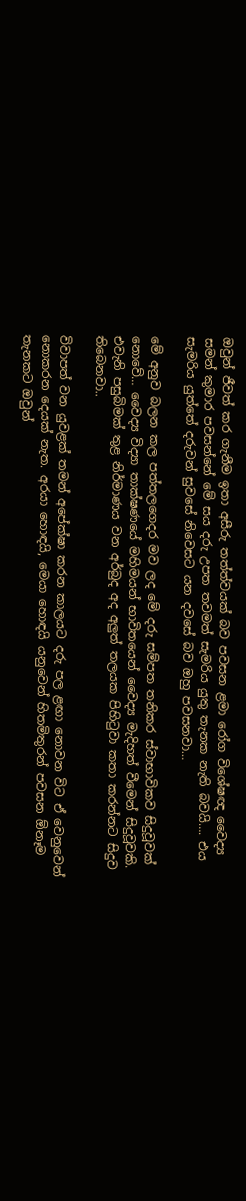ඔවුන් ජීවත් කර ගැනීම ඉතා අසීරු තත්ත්වයක් බව පවසන ළමා රෝග විශේෂඥ වෛද්‍ය සමන් කුමාර පවසන්නේ මේ සය දරු උපත තවමත් සැමරිය යුතු තැනක නැති බවයි…. එය සැමරිය යුත්තේ දරුවන් සුවසේ නිවෙසට යන දවසේ බව ඔහු පවසනවා…

මේ අනුව බලන කල පත්තලගෙදර මව ලද මේ දරු සම්පත තනිකර ස්වාභාවිකව සිදුවූවක් නොවේ… වෛද්‍ය විද්‍යා තාක්ෂණයේ මහිමයන් භාවිතයෙන් වෛද්‍ය මැදිහත් වීමෙන් සිදුවූවකි. එවැනි පසුබිමක් තුළ නිර්මාණය වන අර්බුද අද අලුත් තලයක පිහිටුවා කතා කරන්නට සිදුව තිබෙනවා..

විවාපත් වන යුවළක් තමන් අපේක්ෂා කරන කාලයට දරු පල ළඟා නොවන විට ඒ වෙනුවෙන් නොකරන දෙයක් නැත. අරයා හොඳයි, මෙයා හොඳයි යනුවෙන් හිතමිතුරන් පවසන ඕනෑම තැනකට ඔවුන්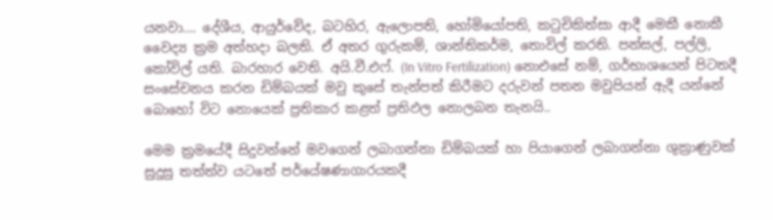යනවා…. දේශීය, ආයුර්වේද, බටහිර, ඇලොපති, හෝමියෝපති, කටුචිකිත්සා ආදී මෙකී නොකී වෛද්‍ය ක්‍රම අත්හදා බලති. ඒ අතර ගුරුකම්, ශාන්තිකර්ම, තොවිල් කරති. පන්සල්, පල්ලි, කෝවිල් යති. බාරහාර වෙති. අයි.වී.එෆ්. (In Vitro Fertilization) නොඑසේ නම්, ගර්භාශයෙන් පිටතදී සංසේචනය කරන ඩිම්බයක් මවු කුසේ තැන්පත් කිරීමට දරුවන් පතන මවුපියන් ඇදී යන්නේ බොහෝ විට නොයෙක් ප්‍රතිකාර කළත් ප්‍රතිඵල නොලබන තැනයි..

මෙම ක්‍රමයේදී සිදුවන්නේ මවගෙන් ලබාගන්නා ඩිම්බයක් හා පියාගෙන් ලබාගන්නා ශුක්‍රාණුවක් සුදුසු තත්ත්ව යටතේ පර්යේෂණාගාරයකදී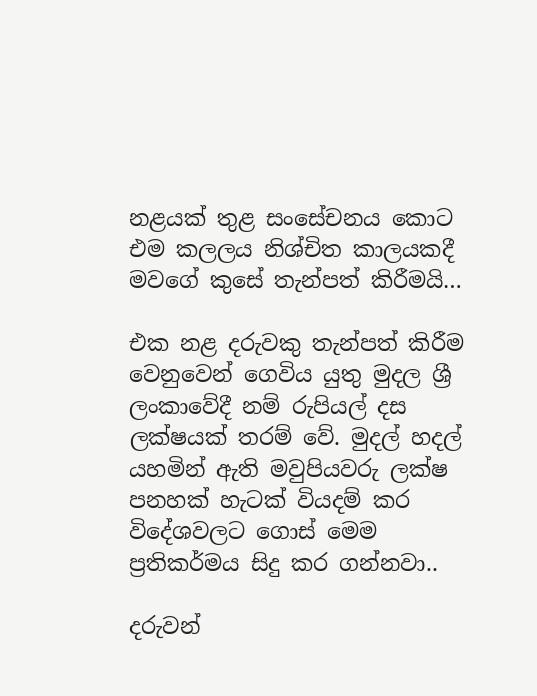නළයක් තුළ සංසේචනය කොට එම කලලය නිශ්චිත කාලයකදී මවගේ කුසේ තැන්පත් කිරීමයි…

එක නළ දරුවකු තැන්පත් කිරීම වෙනුවෙන් ගෙවිය යුතු මුදල ශ්‍රී ලංකාවේදී නම් රුපියල් දස ලක්ෂයක් තරම් වේ. මුදල් හදල් යහමින් ඇති මවුපියවරු ලක්ෂ පනහක් හැටක් වියදම් කර විදේශවලට ගොස් මෙම ප්‍රතිකර්මය සිදු කර ගන්නවා..

දරුවන්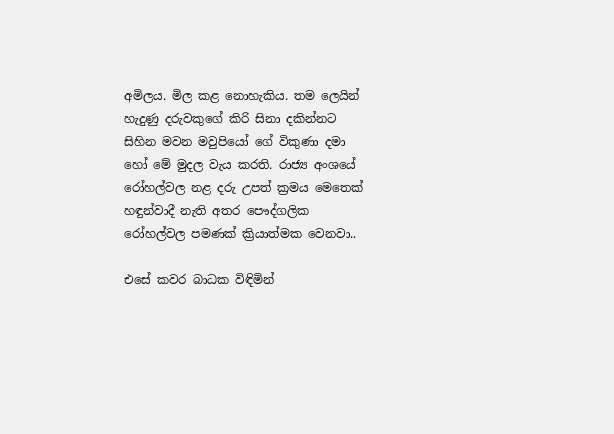අමිලය. මිල කළ නොහැකිය. තම ලෙයින් හැදුණු දරුවකුගේ කිරි සිනා දකින්නට සිහින මවන මවුපියෝ ගේ විකුණා දමා හෝ මේ මුදල වැය කරති. රාජ්‍ය අංශයේ රෝහල්වල නළ දරු උපත් ක්‍රමය මෙතෙක් හඳුන්වාදී නැති අතර පෞද්ගලික රෝහල්වල පමණක් ක්‍රියාත්මක වෙනවා..

එසේ කවර බාධක විඳිමින්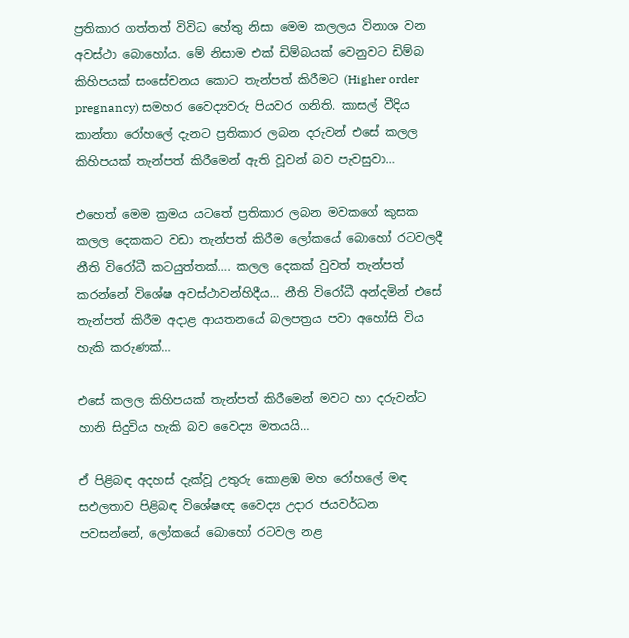ප්‍රතිකාර ගත්තත් විවිධ හේතු නිසා මෙම කලලය විනාශ වන අවස්ථා බොහෝය. මේ නිසාම එක් ඩිම්බයක් වෙනුවට ඩිම්බ කිහිපයක් සංසේචනය කොට තැන්පත් කිරීමට (Higher order pregnancy) සමහර වෛද්‍යවරු පියවර ගනිති. කාසල් වීදිය කාන්තා රෝහලේ දැනට ප්‍රතිකාර ලබන දරුවන් එසේ කලල කිහිපයක් තැන්පත් කිරීමෙන් ඇති වූවන් බව පැවසුවා…

එහෙත් මෙම ක්‍රමය යටතේ ප්‍රතිකාර ලබන මවකගේ කුසක කලල දෙකකට වඩා තැන්පත් කිරීම ලෝකයේ බොහෝ රටවලදී නීති විරෝධී කටයුත්තක්…. කලල දෙකක් වුවත් තැන්පත් කරන්නේ විශේෂ අවස්ථාවන්හිදීය… නීති විරෝධී අන්දමින් එසේ තැන්පත් කිරීම අදාළ ආයතනයේ බලපත්‍රය පවා අහෝසි විය හැකි කරුණක්…

එසේ කලල කිහිපයක් තැන්පත් කිරීමෙන් මවට හා දරුවන්ට හානි සිදුවිය හැකි බව වෛද්‍ය මතයයි…

ඒ පිළිබඳ අදහස් දැක්වූ උතුරු කොළඹ මහ රෝහලේ මඳ සඵලතාව පිළිබඳ විශේෂඥ වෛද්‍ය උදාර ජයවර්ධන පවසන්නේ, ලෝකයේ බොහෝ රටවල නළ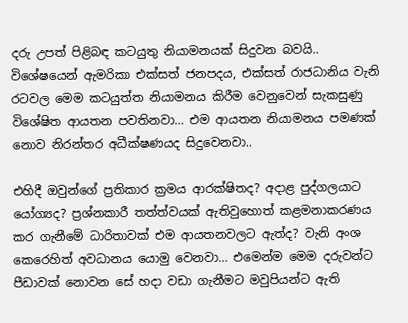දරු උපත් පිළිබඳ කටයුතු නියාමනයක් සිදුවන බවයි.. විශේෂයෙන් ඇමරිකා එක්සත් ජනපදය, එක්සත් රාජධානිය වැනි රටවල මෙම කටයුත්ත නියාමනය කිරීම වෙනුවෙන් සැකසුණු විශේෂිත ආයතන පවතිනවා… එම ආයතන නියාමනය පමණක් නොව නිරන්තර අධීක්ෂණයද සිදුවෙනවා..

එහිදී ඔවුන්ගේ ප්‍රතිකාර ක්‍රමය ආරක්ෂිතද? අදාළ පුද්ගලයාට යෝග්‍යද? ප්‍රශ්නකාරී තත්ත්වයක් ඇතිවුහොත් කළමනාකරණය කර ගැනීමේ ධාරිතාවක් එම ආයතනවලට ඇත්ද? වැනි අංශ කෙරෙහිත් අවධානය යොමු වෙනවා… එමෙන්ම මෙම දරුවන්ට පීඩාවක් නොවන සේ හදා වඩා ගැනීමට මවුපියන්ට ඇති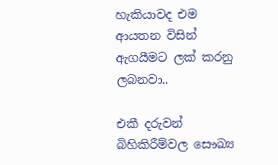හැකියාවද එම ආයතන විසින් ඇගයීමට ලක් කරනු ලබනවා..

එකී දරුවන් බිහිකිරීම්වල සෞඛ්‍ය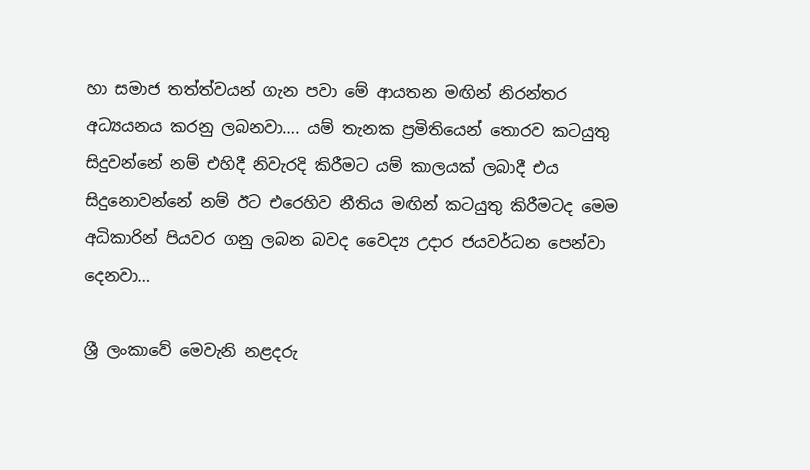හා සමාජ තත්ත්වයන් ගැන පවා මේ ආයතන මඟින් නිරන්තර අධ්‍යයනය කරනු ලබනවා…. යම් තැනක ප්‍රමිතියෙන් තොරව කටයුතු සිදුවන්නේ නම් එහිදී නිවැරදි කිරීමට යම් කාලයක් ලබාදී එය සිදුනොවන්නේ නම් ඊට එරෙහිව නීතිය මඟින් කටයුතු කිරීමටද මෙම අධිකාරින් පියවර ගනු ලබන බවද වෛද්‍ය උදාර ජයවර්ධන පෙන්වා දෙනවා…

ශ්‍රී ලංකාවේ මෙවැනි නළදරු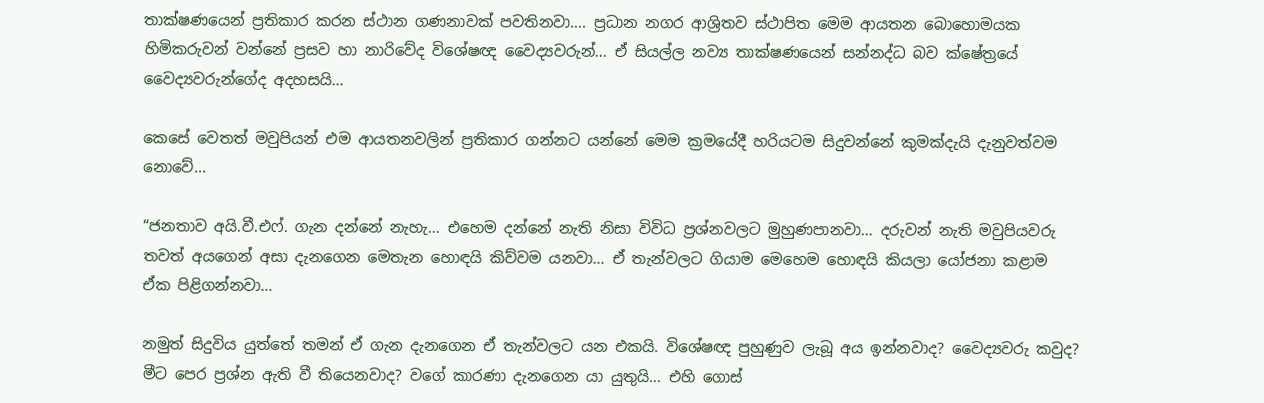තාක්ෂණයෙන් ප්‍රතිකාර කරන ස්ථාන ගණනාවක් පවතිනවා…. ප්‍රධාන නගර ආශ්‍රිතව ස්ථාපිත මෙම ආයතන බොහොමයක හිමිකරුවන් වන්නේ ප්‍රසව හා නාරිවේද විශේෂඥ වෛද්‍යවරුන්… ඒ සියල්ල නව්‍ය තාක්ෂණයෙන් සන්නද්ධ බව ක්ෂේත්‍රයේ වෛද්‍යවරුන්ගේද අදහසයි…

කෙසේ වෙතත් මවුපියන් එම ආයතනවලින් ප්‍රතිකාර ගන්නට යන්නේ මෙම ක්‍රමයේදී හරියටම සිදුවන්නේ කුමක්දැයි දැනුවත්වම නොවේ…

“ජනතාව අයි.වී.එෆ්. ගැන දන්නේ නැහැ… එහෙම දන්නේ නැති නිසා විවිධ ප්‍රශ්නවලට මුහුණපානවා… දරුවන් නැති මවුපියවරු තවත් අයගෙන් අසා දැනගෙන මෙතැන හොඳයි කිව්වම යනවා… ඒ තැන්වලට ගියාම මෙහෙම හොඳයි කියලා යෝජනා කළාම ඒක පිළිගන්නවා…

නමුත් සිදුවිය යුත්තේ තමන් ඒ ගැන දැනගෙන ඒ තැන්වලට යන එකයි. විශේෂඥ පුහුණුව ලැබූ අය ඉන්නවාද? වෛද්‍යවරු කවුද? මීට පෙර ප්‍රශ්න ඇති වී තියෙනවාද? වගේ කාරණා දැනගෙන යා යුතුයි… එහි ගොස්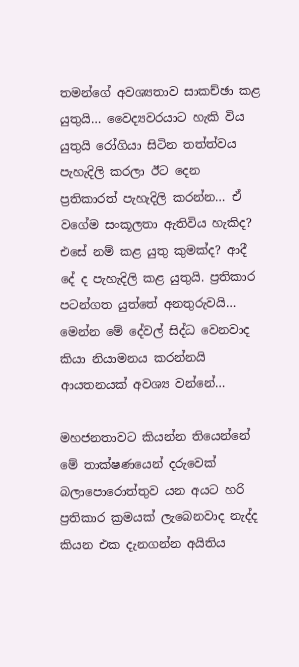තමන්ගේ අවශ්‍යතාව සාකච්ඡා කළ යුතුයි… වෛද්‍යවරයාට හැකි විය යුතුයි රෝගියා සිටින තත්ත්වය පැහැදිලි කරලා ඊට දෙන ප්‍රතිකාරත් පැහැදිලි කරන්න… ඒ වගේම සංකූලතා ඇතිවිය හැකිද? එසේ නම් කළ යුතු කුමක්ද? ආදී දේ ද පැහැදිලි කළ යුතුයි. ප්‍රතිකාර පටන්ගත යුත්තේ අනතුරුවයි… මෙන්න මේ දේවල් සිද්ධ වෙනවාද කියා නියාමනය කරන්නයි ආයතනයක් අවශ්‍ය වන්නේ…

මහජනතාවට කියන්න තියෙන්නේ මේ තාක්ෂණයෙන් දරුවෙක් බලාපොරොත්තුව යන අයට හරි ප්‍රතිකාර ක්‍රමයක් ලැබෙනවාද නැද්ද කියන එක දැනගන්න අයිතිය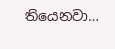තියෙනවා…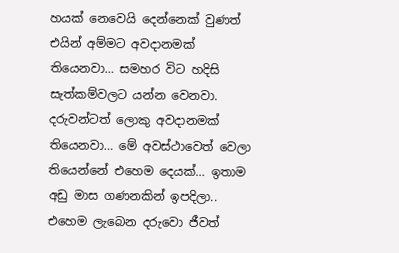හයක් නෙවෙයි දෙන්නෙක් වුණත් එයින් අම්මට අවදානමක් තියෙනවා… සමහර විට හදිසි සැත්කම්වලට යන්න වෙනවා. දරුවන්ටත් ලොකු අවදානමක් තියෙනවා… මේ අවස්ථාවෙත් වෙලා තියෙන්නේ එහෙම දෙයක්… ඉතාම අඩු මාස ගණනකින් ඉපදිලා.. එහෙම ලැබෙන දරුවො ජීවත්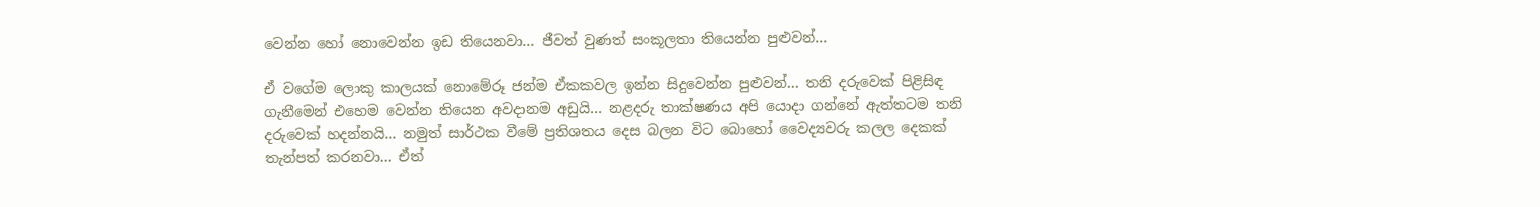වෙන්න හෝ නොවෙන්න ඉඩ තියෙනවා… ජීවත් වුණත් සංකූලතා තියෙන්න පුළුවන්…

ඒ වගේම ලොකු කාලයක් නොමේරූ ජන්ම ඒකකවල ඉන්න සිදුවෙන්න පුළුවන්… තනි දරුවෙක් පිළිසිඳ ගැනීමෙන් එහෙම වෙන්න තියෙන අවදානම අඩුයි… නළදරු තාක්ෂණය අපි යොදා ගන්නේ ඇත්තටම තනි දරුවෙක් හදන්නයි… නමුත් සාර්ථක වීමේ ප්‍රතිශතය දෙස බලන විට බොහෝ වෛද්‍යවරු කලල දෙකක් තැන්පත් කරනවා… ඒත්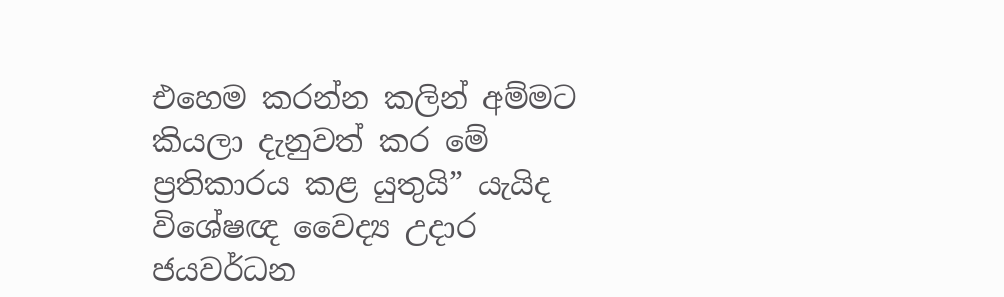එහෙම කරන්න කලින් අම්මට කියලා දැනුවත් කර මේ ප්‍රතිකාරය කළ යුතුයි” යැයිද විශේෂඥ වෛද්‍ය උදාර ජයවර්ධන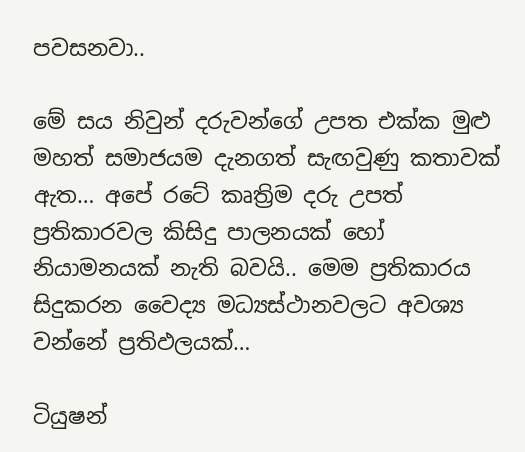පවසනවා..

මේ සය නිවුන් දරුවන්ගේ උපත එක්ක මුළු මහත් සමාජයම දැනගත් සැඟවුණු කතාවක් ඇත… අපේ රටේ කෘත්‍රිම දරු උපත් ප්‍රතිකාරවල කිසිදු පාලනයක් හෝ නියාමනයක් නැති බවයි.. මෙම ප්‍රතිකාරය සිදුකරන වෛද්‍ය මධ්‍යස්ථානවලට අවශ්‍ය වන්නේ ප්‍රතිඵලයක්…

ටියුෂන්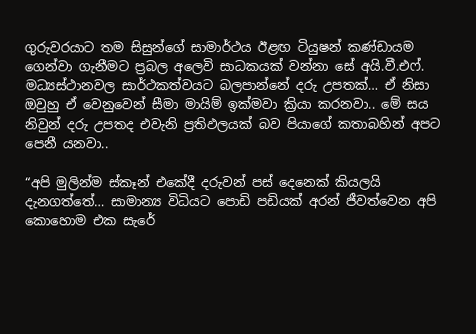ගුරුවරයාට තම සිසුන්ගේ සාමාර්ථය ඊළඟ ටියුෂන් කණ්ඩායම ගෙන්වා ගැනීමට ප්‍රබල අලෙවි සාධකයක් වන්නා සේ අයි.වී.එෆ්. මධ්‍යස්ථානවල සාර්ථකත්වයට බලපාන්නේ දරු උපතක්… ඒ නිසා ඔවුහු ඒ වෙනුවෙන් සීමා මායිම් ඉක්මවා ක්‍රියා කරනවා.. මේ සය නිවුන් දරු උපතද එවැනි ප්‍රතිඵලයක් බව පියාගේ කතාබහින් අපට පෙනී යනවා..

“අපි මුලින්ම ස්කෑන් එකේදී දරුවන් පස් දෙනෙක් කියලයි දැනගත්තේ… සාමාන්‍ය විධියට පොඩි පඩියක් අරන් ජීවත්වෙන අපි කොහොම එක සැරේ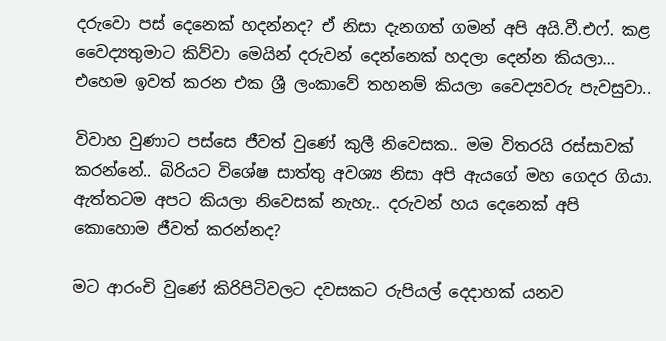දරුවො පස් දෙනෙක් හදන්නද? ඒ නිසා දැනගත් ගමන් අපි අයි.වී.එෆ්. කළ වෛද්‍යතුමාට කිව්වා මෙයින් දරුවන් දෙන්නෙක් හදලා දෙන්න කියලා… එහෙම ඉවත් කරන එක ශ්‍රී ලංකාවේ තහනම් කියලා වෛද්‍යවරු පැවසුවා..

විවාහ වුණාට පස්සෙ ජීවත් වුණේ කුලී නිවෙසක.. මම විතරයි රස්සාවක් කරන්නේ.. බිරියට විශේෂ සාත්තු අවශ්‍ය නිසා අපි ඇයගේ මහ ගෙදර ගියා. ඇත්තටම අපට කියලා නිවෙසක් නැහැ.. දරුවන් හය දෙනෙක් අපි කොහොම ජීවත් කරන්නද?

මට ආරංචි වුණේ කිරිපිටිවලට දවසකට රුපියල් දෙදාහක් යනව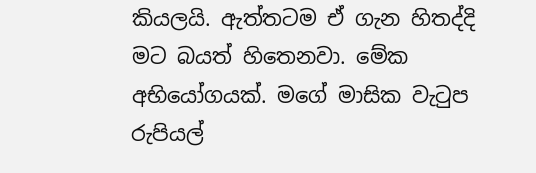කියලයි. ඇත්තටම ඒ ගැන හිතද්දි මට බයත් හිතෙනවා. මේක අභියෝගයක්. මගේ මාසික වැටුප රුපියල්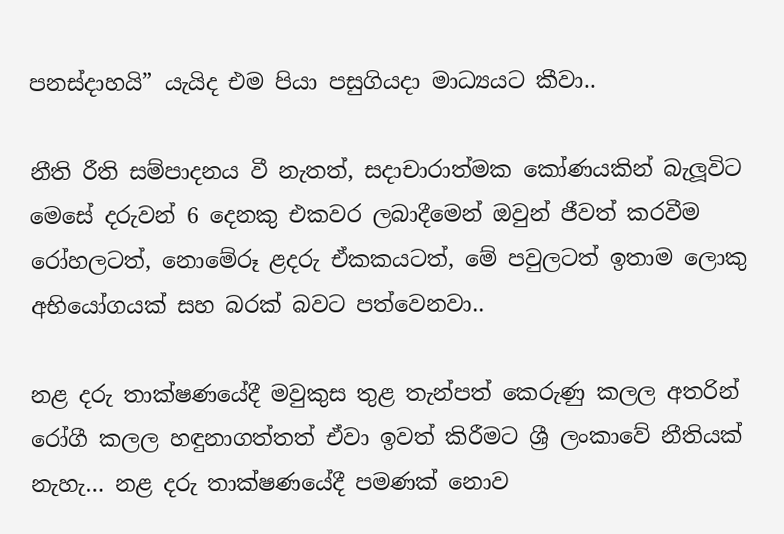පනස්දාහයි” යැයිද එම පියා පසුගියදා මාධ්‍යයට කීවා..

නීති රීති සම්පාදනය වී නැතත්, සදාචාරාත්මක කෝණයකින් බැලූවිට මෙසේ දරුවන් 6 දෙනකු එකවර ලබාදීමෙන් ඔවුන් ජීවත් කරවීම රෝහලටත්, නොමේරූ ළදරු ඒකකයටත්, මේ පවුලටත් ඉතාම ලොකු අභියෝගයක් සහ බරක් බවට පත්වෙනවා..

නළ දරු තාක්ෂණයේදී මවුකුස තුළ තැන්පත් කෙරුණු කලල අතරින් රෝගී කලල හඳුනාගත්තත් ඒවා ඉවත් කිරීමට ශ්‍රී ලංකාවේ නීතියක් නැහැ… නළ දරු තාක්ෂණයේදී පමණක් නොව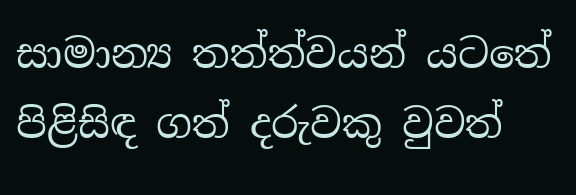සාමාන්‍ය තත්ත්වයන් යටතේ පිළිසිඳ ගත් දරුවකු වුවත්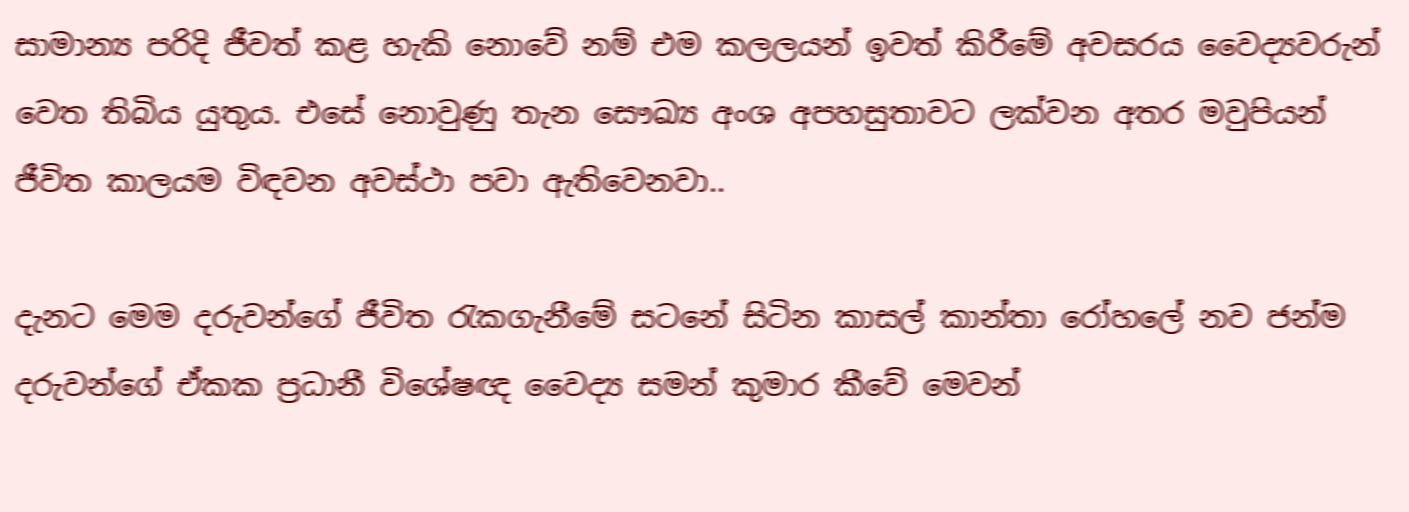සාමාන්‍ය පරිදි ජීවත් කළ හැකි නොවේ නම් එම කලලයන් ඉවත් කිරීමේ අවසරය වෛද්‍යවරුන් වෙත තිබිය යුතුය. එසේ නොවුණු තැන සෞඛ්‍ය අංශ අපහසුතාවට ලක්වන අතර මවුපියන් ජීවිත කාලයම විඳවන අවස්ථා පවා ඇතිවෙනවා..

දැනට මෙම දරුවන්ගේ ජීවිත රැකගැනීමේ සටනේ සිටින කාසල් කාන්තා රෝහලේ නව ජන්ම දරුවන්ගේ ඒකක ප්‍රධානී විශේෂඥ වෛද්‍ය සමන් කුමාර කීවේ මෙවන්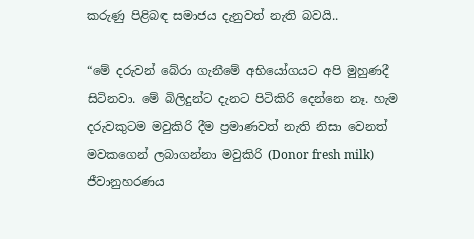කරුණු පිළිබඳ සමාජය දැනුවත් නැති බවයි..

“මේ දරුවන් බේරා ගැනීමේ අභියෝගයට අපි මුහුණදී සිටිනවා. මේ බිලිදුන්ට දැනට පිටිකිරි දෙන්නෙ නෑ. හැම දරුවකුටම මවුකිරි දීම ප්‍රමාණවත් නැති නිසා වෙනත් මවකගෙන් ලබාගන්නා මවුකිරි (Donor fresh milk) ජීවානුහරණය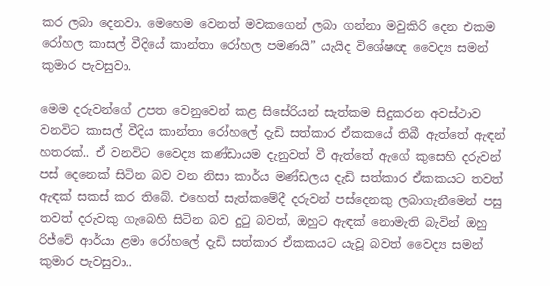කර ලබා දෙනවා. මෙහෙම වෙනත් මවකගෙන් ලබා ගන්නා මවුකිරි දෙන එකම රෝහල කාසල් වීදියේ කාන්තා රෝහල පමණයි” යැයිද විශේෂඥ වෛද්‍ය සමන් කුමාර පැවසුවා.

මෙම දරුවන්ගේ උපත වෙනුවෙන් කළ සිසේරියන් සැත්කම සිදුකරන අවස්ථාව වනවිට කාසල් වීදිය කාන්තා රෝහලේ දැඩි සත්කාර ඒකකයේ තිබී ඇත්තේ ඇඳන් හතරක්.. ඒ වනවිට වෛද්‍ය කණ්ඩායම දැනුවත් වී ඇත්තේ ඇගේ කුසෙහි දරුවන් පස් දෙනෙක් සිටින බව වන නිසා කාර්ය මණ්ඩලය දැඩි සත්කාර ඒකකයට තවත් ඇඳක් සකස් කර තිබේ. එහෙත් සැත්කමේදී දරුවන් පස්දෙනකු ලබාගැනීමෙන් පසු තවත් දරුවකු ගැබෙහි සිටින බව දුටු බවත්, ඔහුට ඇඳක් නොමැති බැවින් ඔහු රිජ්වේ ආර්යා ළමා රෝහලේ දැඩි සත්කාර ඒකකයට යැවූ බවත් වෛද්‍ය සමන් කුමාර පැවසුවා..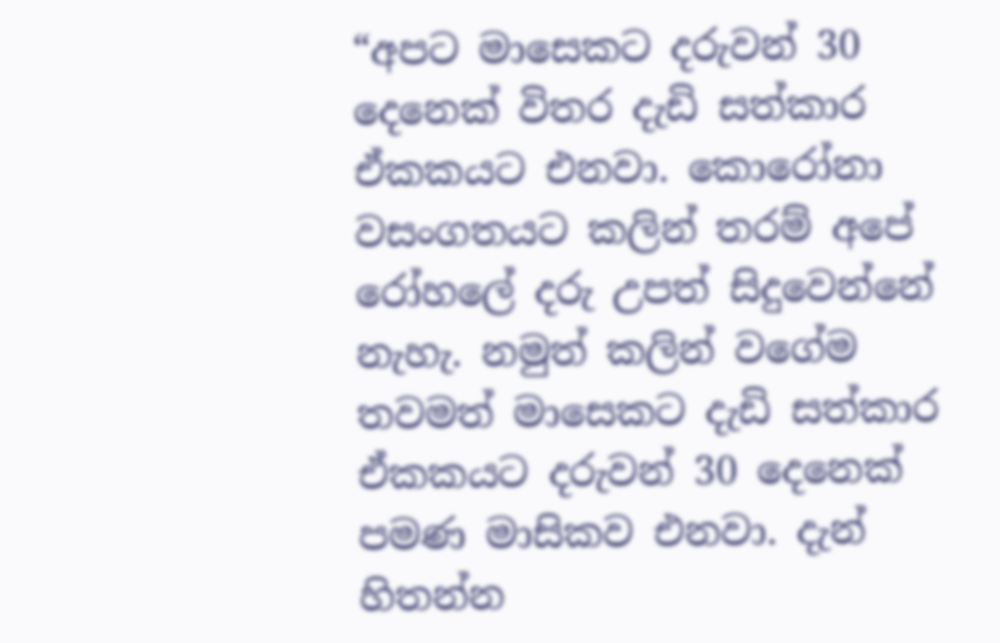“අපට මාසෙකට දරුවන් 30 දෙනෙක් විතර දැඩි සත්කාර ඒකකයට එනවා. කොරෝනා වසංගතයට කලින් තරම් අපේ රෝහලේ දරු උපත් සිදුවෙන්නේ නැහැ. නමුත් කලින් වගේම තවමත් මාසෙකට දැඩි සත්කාර ඒකකයට දරුවන් 30 දෙනෙක් පමණ මාසිකව එනවා. දැන් හිතන්න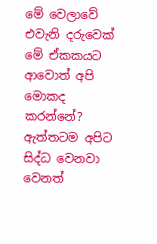මේ වෙලාවේ එවැනි දරුවෙක් මේ ඒකකයට ආවොත් අපි මොකද කරන්නේ? ඇත්තටම අපිට සිද්ධ වෙනවා වෙනත්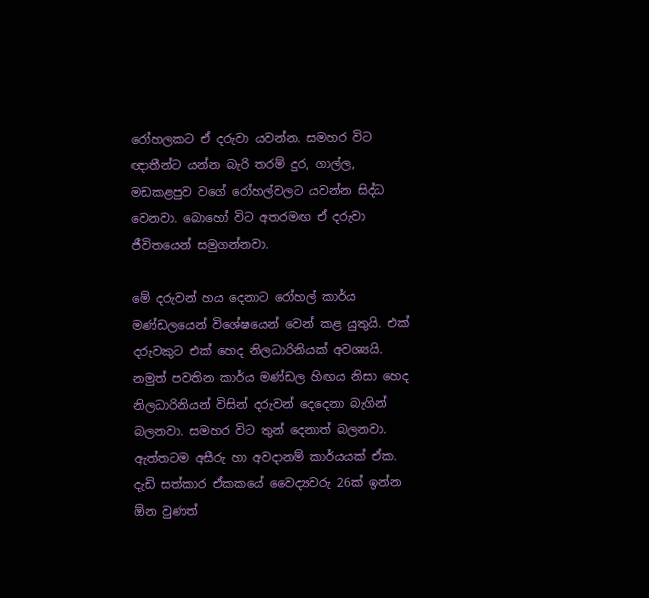රෝහලකට ඒ දරුවා යවන්න. සමහර විට ඥාතීන්ට යන්න බැරි තරම් දුර, ගාල්ල, මඩකළපුව වගේ රෝහල්වලට යවන්න සිද්ධ වෙනවා. බොහෝ විට අතරමඟ ඒ දරුවා ජීවිතයෙන් සමුගන්නවා.

මේ දරුවන් හය දෙනාට රෝහල් කාර්ය මණ්ඩලයෙන් විශේෂයෙන් වෙන් කළ යුතුයි. එක් දරුවකුට එක් හෙද නිලධාරිනියක් අවශ්‍යයි. නමුත් පවතින කාර්ය මණ්ඩල හිඟය නිසා හෙද නිලධාරිනියන් විසින් දරුවන් දෙදෙනා බැගින් බලනවා. සමහර විට තුන් දෙනාත් බලනවා. ඇත්තටම අසීරු හා අවදානම් කාර්යයක් ඒක. දැඩි සත්කාර ඒකකයේ වෛද්‍යවරු 26ක් ඉන්න ඕන වුණත්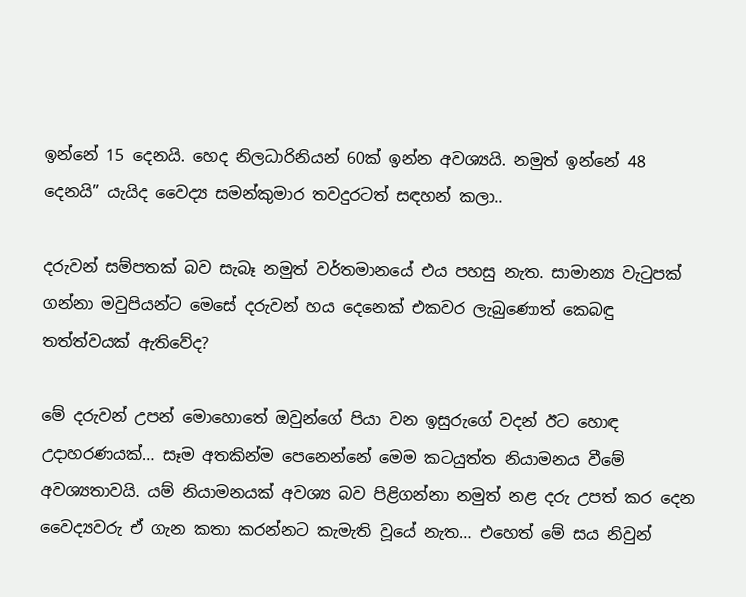ඉන්නේ 15 දෙනයි. හෙද නිලධාරිනියන් 60ක් ඉන්න අවශ්‍යයි. නමුත් ඉන්නේ 48 දෙනයි” යැයිද වෛද්‍ය සමන්කුමාර තවදුරටත් සඳහන් කලා..

දරුවන් සම්පතක් බව සැබෑ නමුත් වර්තමානයේ එය පහසු නැත. සාමාන්‍ය වැටුපක් ගන්නා මවුපියන්ට මෙසේ දරුවන් හය දෙනෙක් එකවර ලැබුණොත් කෙබඳු තත්ත්වයක් ඇතිවේද?

මේ දරුවන් උපන් මොහොතේ ඔවුන්ගේ පියා වන ඉසුරුගේ වදන් ඊට හොඳ උදාහරණයක්… සෑම අතකින්ම පෙනෙන්නේ මෙම කටයුත්ත නියාමනය වීමේ අවශ්‍යතාවයි. යම් නියාමනයක් අවශ්‍ය බව පිළිගන්නා නමුත් නළ දරු උපත් කර දෙන වෛද්‍යවරු ඒ ගැන කතා කරන්නට කැමැති වූයේ නැත… එහෙත් මේ සය නිවුන්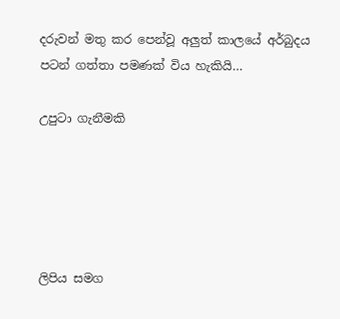දරුවන් මතු කර පෙන්වූ අලුත් කාලයේ අර්බුදය පටන් ගත්තා පමණක් විය හැකියි…

උපුටා ගැනීමකි





ලිපිය සමග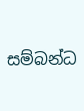සම්බන්ධ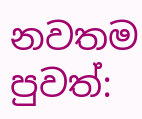නවතම පුවත්: